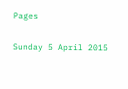Pages

Sunday 5 April 2015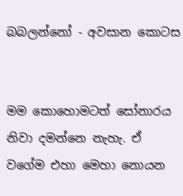බබලන්නෝ - අවසාන කොටස


මම කොහොමටත් සෝනාරය නිවා දමන්නෙ නැහැ. ඒ වගේම එහා මෙහා නොයන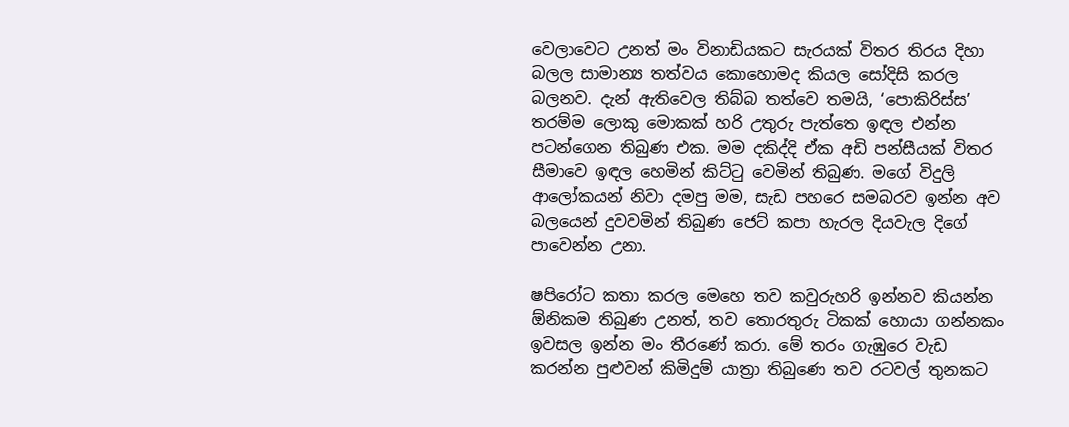වෙලාවෙට උනත් මං විනාඩියකට සැරයක් විතර තිරය දිහා බලල සාමාන්‍ය තත්වය කොහොමද කියල සෝදිසි කරල බලනව. දැන් ඇතිවෙල තිබ්බ තත්වෙ තමයි, ‘පොකිරිස්ස’ තරම්ම ලොකු මොකක් හරි උතුරු පැත්තෙ ඉඳල එන්න පටන්ගෙන තිබුණ එක. මම දකිද්දි ඒක අඩි පන්සීයක් විතර සීමාවෙ ඉඳල හෙමින් කිට්ටු වෙමින් තිබුණ. මගේ විදුලි ආලෝකයන් නිවා දමපු මම, සැඩ පහරෙ සමබරව ඉන්න අව බලයෙන් දුවවමින් තිබුණ ජෙට් කපා හැරල දියවැල දිගේ පාවෙන්න උනා.

ෂපිරෝට කතා කරල මෙහෙ තව කවුරුහරි ඉන්නව කියන්න ඕනිකම තිබුණ උනත්, තව තොරතුරු ටිකක් හොයා ගන්නකං ඉවසල ඉන්න මං තීරණේ කරා. මේ තරං ගැඹුරෙ වැඩ කරන්න පුළුවන් කිමිදුම් යාත්‍රා තිබුණෙ තව රටවල් තුනකට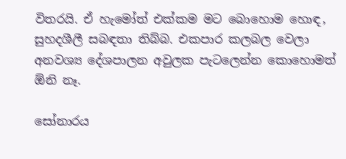විතරයි. ඒ හැමෝත් එක්කම මට බොහොම හොඳ, සුහදශීලී සබඳතා තිබ්බ. එකපාර කලබල වෙලා අනවශ්‍ය දේශපාලන අවුලක පැටලෙන්න කොහොමත් ඕනි නෑ.

සෝනාරය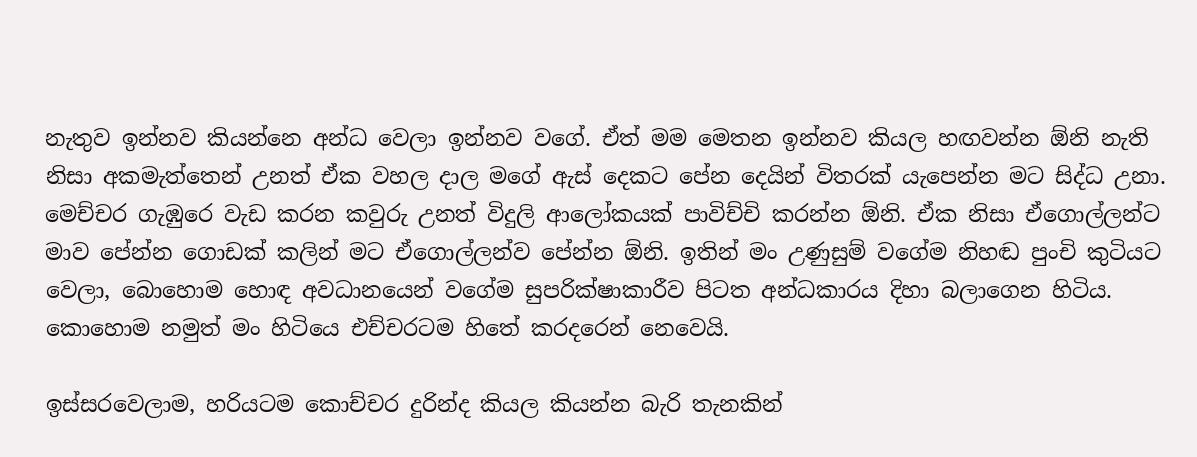නැතුව ඉන්නව කියන්නෙ අන්ධ වෙලා ඉන්නව වගේ. ඒත් මම මෙතන ඉන්නව කියල හඟවන්න ඕනි නැති නිසා අකමැත්තෙන් උනත් ඒක වහල දාල මගේ ඇස් දෙකට පේන දෙයින් විතරක් යැපෙන්න මට සිද්ධ උනා. මෙච්චර ගැඹුරෙ වැඩ කරන කවුරු උනත් විදුලි ආලෝකයක් පාවිච්චි කරන්න ඕනි. ඒක නිසා ඒගොල්ලන්ට මාව පේන්න ගොඩක් කලින් මට ඒගොල්ලන්ව පේන්න ඕනි. ඉතින් මං උණුසුම් වගේම නිහඬ පුංචි කුටියට වෙලා, බොහොම හොඳ අවධානයෙන් වගේම සුපරික්ෂාකාරීව පිටත අන්ධකාරය දිහා බලාගෙන හිටිය. කොහොම නමුත් මං හිටියෙ එච්චරටම හිතේ කරදරෙන් නෙවෙයි.

ඉස්සරවෙලාම, හරියටම කොච්චර දුරින්ද කියල කියන්න බැරි තැනකින්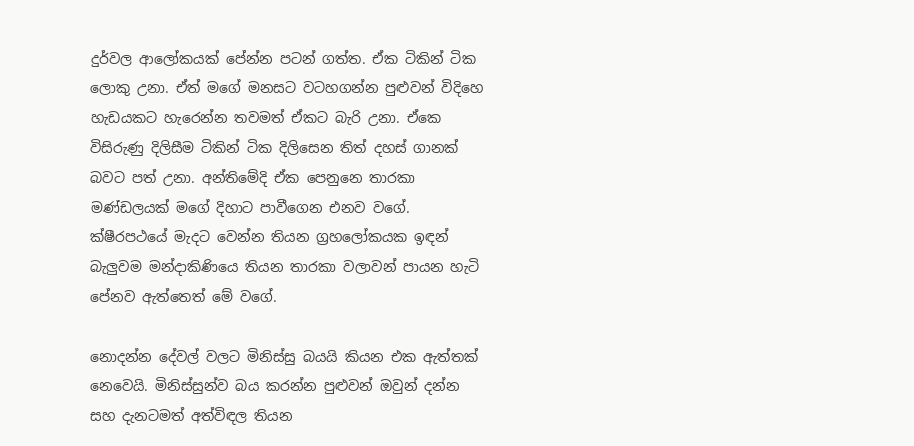දුර්වල ආලෝකයක් පේන්න පටන් ගත්ත. ඒක ටිකින් ටික ලොකු උනා. ඒත් මගේ මනසට වටහගන්න පුළුවන් විදිහෙ හැඩයකට හැරෙන්න තවමත් ඒකට බැරි උනා. ඒකෙ විසිරුණු දිලිසීම ටිකින් ටික දිලිසෙන තිත් දහස් ගානක් බවට පත් උනා. අන්තිමේදි ඒක පෙනුනෙ තාරකා මණ්ඩලයක් මගේ දිහාට පාවීගෙන එනව වගේ. ක්ෂීරපථයේ මැදට වෙන්න තියන ග්‍රහලෝකයක ඉඳන් බැලුවම මන්දාකිණියෙ තියන තාරකා වලාවන් පායන හැටි පේනව ඇත්තෙත් මේ වගේ.

නොදන්න දේවල් වලට මිනිස්සු බයයි කියන එක ඇත්තක් නෙවෙයි. මිනිස්සුන්ව බය කරන්න පුළුවන් ඔවුන් දන්න සහ දැනටමත් අත්විඳල තියන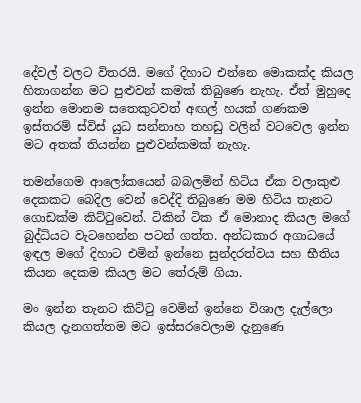දේවල් වලට විතරයි. මගේ දිහාට එන්නෙ මොකක්ද කියල හිතාගන්න මට පුළුවන් කමක් තිබුණෙ නැහැ. ඒත් මුහුදෙ ඉන්න මොනම සතෙකුටවත් අඟල් හයක් ගණකම ඉස්තරම් ස්විස් යුධ සන්නාහ තහඩු වලින් වටවෙල ඉන්න මට අතක් තියන්න පුළුවන්කමක් නැහැ.

තමන්ගෙම ආලෝකයෙන් බබලමින් හිටිය ඒක වලාකුළු දෙකකට බෙදිල වෙන් වෙද්දි තිබුණෙ මම හිටිය තැනට ගොඩක්ම කිට්ටුවෙන්. ටිකින් ටික ඒ මොනාද කියල මගේ බුද්ධියට වැටහෙන්න පටන් ගත්ත. අන්ධකාර අගාධයේ ඉඳල මගේ දිහාට එමින් ඉන්නෙ සුන්දරත්වය සහ භීතිය කියන දෙකම කියල මට තේරුම් ගියා.

මං ඉන්න තැනට කිට්ටු වෙමින් ඉන්නෙ විශාල දැල්ලො කියල දැනගත්තම මට ඉස්සරවෙලාම දැනුණෙ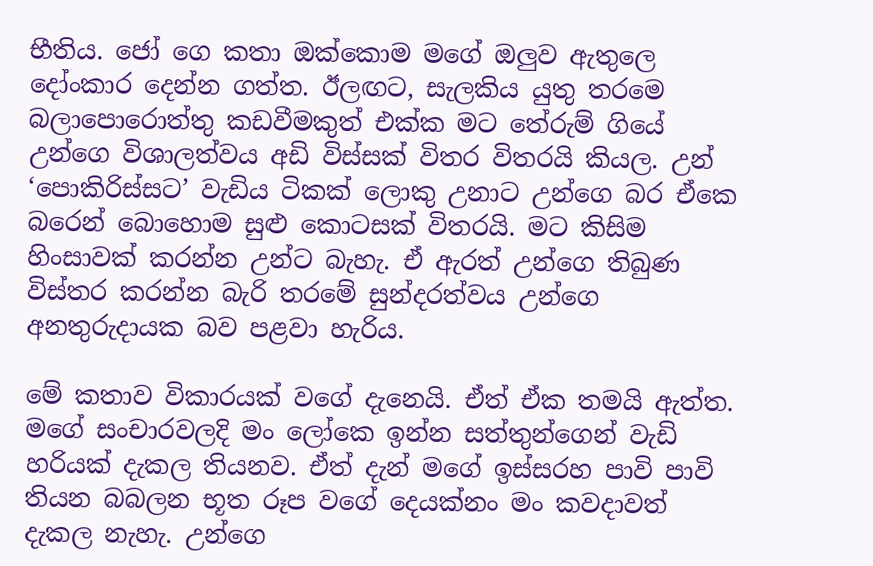භීතිය. ජෝ ගෙ කතා ඔක්කොම මගේ ඔලුව ඇතුලෙ දෝංකාර දෙන්න ගත්ත. ඊලඟට, සැලකිය යුතු තරමෙ බලාපොරොත්තු කඩවීමකුත් එක්ක මට තේරුම් ගියේ උන්ගෙ විශාලත්වය අඩි විස්සක් විතර විතරයි කියල. උන් ‘පොකිරිස්සට’ වැඩිය ටිකක් ලොකු උනාට උන්ගෙ බර ඒකෙ බරෙන් බොහොම සුළු කොටසක් විතරයි. මට කිසිම හිංසාවක් කරන්න උන්ට බැහැ. ඒ ඇරත් උන්ගෙ තිබුණ විස්තර කරන්න බැරි තරමේ සුන්දරත්වය උන්ගෙ අනතුරුදායක බව පළවා හැරිය.

මේ කතාව විකාරයක් වගේ දැනෙයි. ඒත් ඒක තමයි ඇත්ත. මගේ සංචාරවලදි මං ලෝකෙ ඉන්න සත්තුන්ගෙන් වැඩි හරියක් දැකල තියනව. ඒත් දැන් මගේ ඉස්සරහ පාවි පාවි තියන බබලන භූත රූප වගේ දෙයක්නං මං කවදාවත් දැකල නැහැ. උන්ගෙ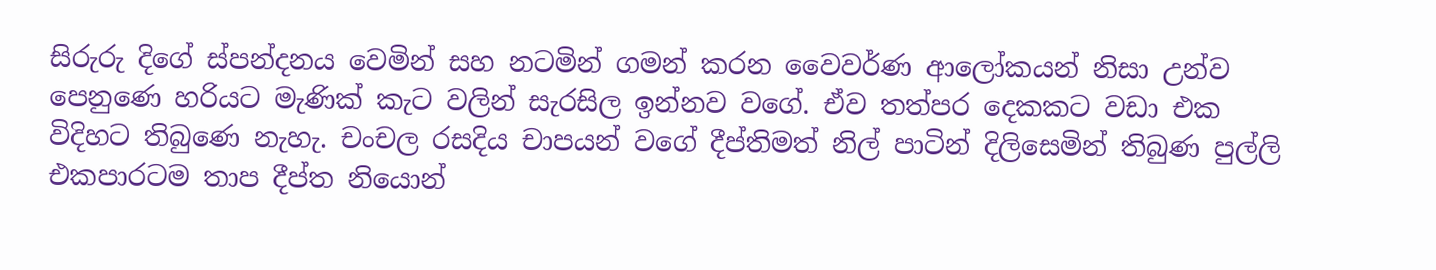සිරුරු දිගේ ස්පන්දනය වෙමින් සහ නටමින් ගමන් කරන වෛවර්ණ ආලෝකයන් නිසා උන්ව පෙනුණෙ හරියට මැණික් කැට වලින් සැරසිල ඉන්නව වගේ. ඒව තත්පර දෙකකට වඩා එක විදිහට තිබුණෙ නැහැ. චංචල රසදිය චාපයන් වගේ දීප්තිමත් නිල් පාටින් දිලිසෙමින් තිබුණ පුල්ලි එකපාරටම තාප දීප්ත නියොන්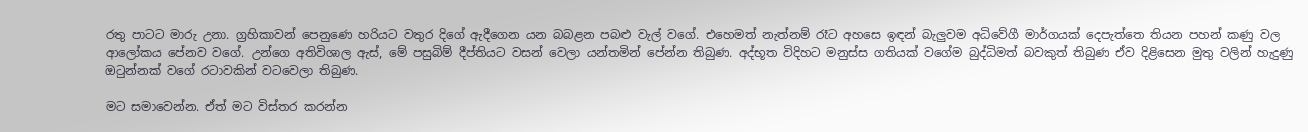රතු පාටට මාරු උනා. ග්‍රහිකාවන් පෙනුණෙ හරියට වතුර දිගේ ඇදීගෙන යන බබළන පබළු වැල් වගේ. එහෙමත් නැත්නම් රෑට අහසෙ ඉඳන් බැලුවම අධිවේගී මාර්ගයක් දෙපැත්තෙ තියන පහන් කණු වල ආලෝකය පේනව වගේ. උන්ගෙ අතිවිශාල ඇස්, මේ පසුබිම් දීප්තියට වසන් වෙලා යන්තමින් පේන්න තිබුණ. අද්භූත විදිහට මනුස්ස ගතියක් වගේම බුද්ධිමත් බවකුත් තිබුණ ඒව දිළිසෙන මුතු වලින් හැදුණු ඔටුන්නක් වගේ රටාවකින් වටවෙලා තිබුණ.

මට සමාවෙන්න. ඒත් මට විස්තර කරන්න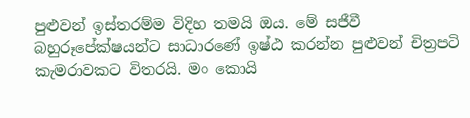පුළුවන් ඉස්තරම්ම විදිහ තමයි ඔය. මේ සජීවී බහුරූපේක්ෂයන්ට සාධාරණේ ඉෂ්ඨ කරන්න පුළුවන් චිත්‍රපටි කැමරාවකට විතරයි. මං කොයි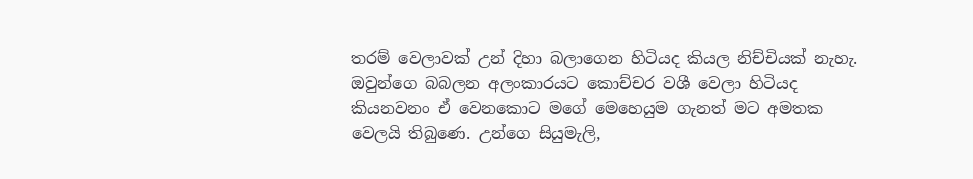තරම් වෙලාවක් උන් දිහා බලාගෙන හිටියද කියල නිච්චියක් නැහැ. ඔවුන්ගෙ බබලන අලංකාරයට කොච්චර වශී වෙලා හිටියද කියනවනං ඒ වෙනකොට මගේ මෙහෙයුම ගැනත් මට අමතක වෙලයි තිබුණෙ. උන්ගෙ සියුමැලි,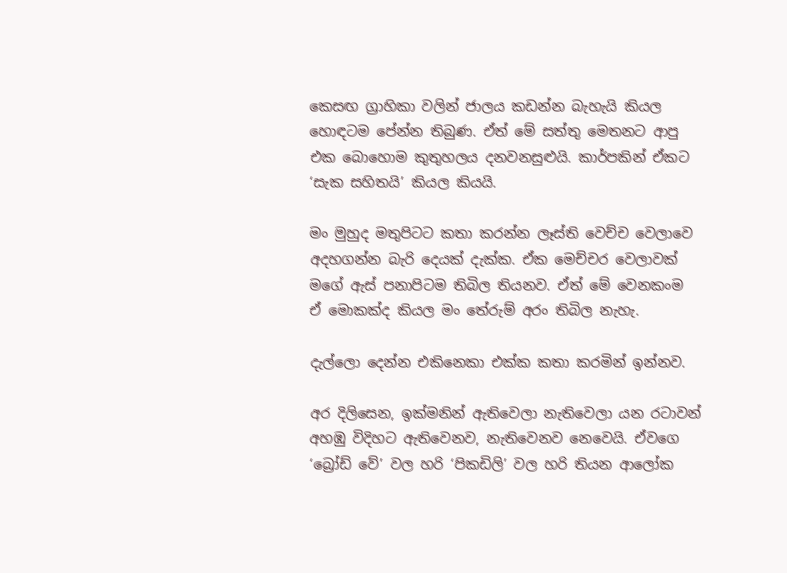කෙසඟ ග්‍රාහිකා වලින් ජාලය කඩන්න බැහැයි කියල හොඳටම පේන්න තිබුණ. ඒත් මේ සත්තු මෙතනට ආපු එක බොහොම කුතුහලය දනවනසුළුයි. කාර්පකින් ඒකට ‘සැක සහිතයි’ කියල කියයි.

මං මුහුද මතුපිටට කතා කරන්න ලෑස්ති වෙච්ච වෙලාවෙ අදහගන්න බැරි දෙයක් දැක්ක. ඒක මෙච්චර වෙලාවක් මගේ ඇස් පනාපිටම තිබිල තියනව. ඒත් මේ වෙනකංම ඒ මොකක්ද කියල මං තේරුම් අරං තිබිල නැහැ.

දැල්ලො දෙන්න එකිනෙකා එක්ක කතා කරමින් ඉන්නව.

අර දිලිසෙන, ඉක්මනින් ඇතිවෙලා නැතිවෙලා යන රටාවන් අහඹු විදිහට ඇතිවෙනව, නැතිවෙනව නෙවෙයි. ඒවගෙ ‘බ්‍රෝඩ් වේ’ වල හරි ‘පිකඩිලි’ වල හරි තියන ආලෝක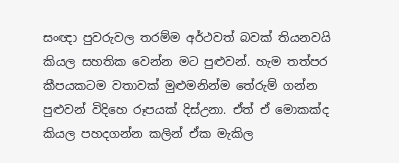සංඥා පුවරුවල තරම්ම අර්ථවත් බවක් තියනවයි කියල සහතික වෙන්න මට පුළුවන්. හැම තත්පර කීපයකටම වතාවක් මුළුමනින්ම තේරුම් ගන්න පුළුවන් විදිහෙ රූපයක් දිස්උනා. ඒත් ඒ මොකක්ද කියල පහදගන්න කලින් ඒක මැකිල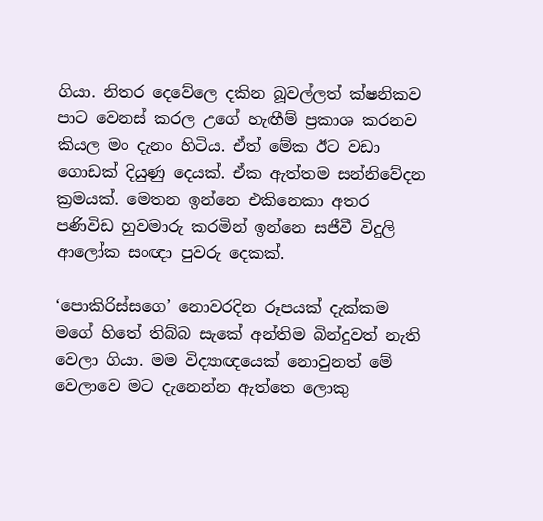ගියා. නිතර දෙවේලෙ දකින බූවල්ලත් ක්ෂනිකව පාට වෙනස් කරල උගේ හැඟීම් ප්‍රකාශ කරනව කියල මං දැනං හිටිය. ඒත් මේක ඊට වඩා ගොඩක් දියුණු දෙයක්. ඒක ඇත්තම සන්නිවේදන ක්‍රමයක්. මෙතන ඉන්නෙ එකිනෙකා අතර පණිවිඩ හුවමාරු කරමින් ඉන්නෙ සජීවී විදුලි ආලෝක සංඥා පුවරු දෙකක්.

‘පොකිරිස්සගෙ’ නොවරදින රූපයක් දැක්කම මගේ හිතේ තිබ්බ සැකේ අන්තිම බින්දුවත් නැති වෙලා ගියා. මම විද්‍යාඥයෙක් නොවුනත් මේ වෙලාවෙ මට දැනෙන්න ඇත්තෙ ලොකු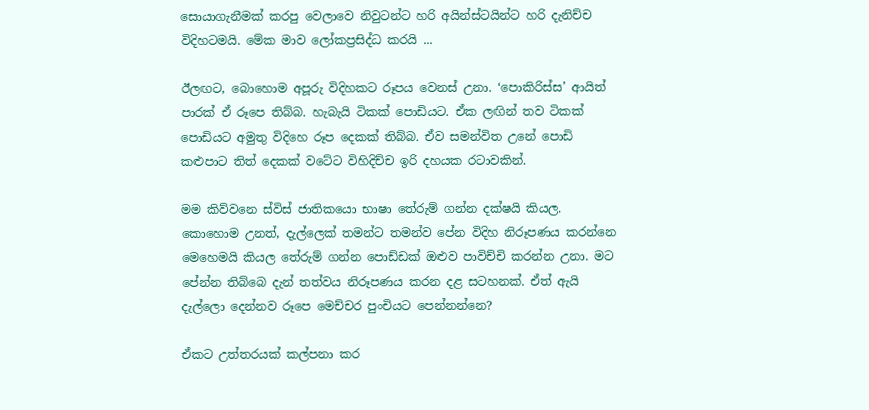සොයාගැනීමක් කරපු වෙලාවෙ නිවුටන්ට හරි අයින්ස්ටයින්ට හරි දැනිච්ච විදිහටමයි. මේක මාව ලෝකප්‍රසිද්ධ කරයි ...

ඊලඟට, බොහොම අපූරු විදිහකට රූපය වෙනස් උනා. ‘පොකිරිස්ස’ ආයිත් පාරක් ඒ රූපෙ තිබ්බ. හැබැයි ටිකක් පොඩියට. ඒක ලඟින් තව ටිකක් පොඩියට අමුතු විදිහෙ රූප දෙකක් තිබ්බ. ඒව සමන්විත උනේ පොඩි කළුපාට තිත් දෙකක් වටේට විහිදිච්ච ඉරි දහයක රටාවකින්.

මම කිව්වනෙ ස්විස් ජාතිකයො භාෂා තේරුම් ගන්න දක්ෂයි කියල. කොහොම උනත්, දැල්ලෙක් තමන්ට තමන්ව පේන විදිහ නිරූපණය කරන්නෙ මෙහෙමයි කියල තේරුම් ගන්න පොඩ්ඩක් ඔළුව පාවිච්චි කරන්න උනා. මට පේන්න තිබ්බෙ දැන් තත්වය නිරූපණය කරන දළ සටහනක්. ඒත් ඇයි දැල්ලො දෙන්නව රූපෙ මෙච්චර පුංචියට පෙන්නන්නෙ?

ඒකට උත්තරයක් කල්පනා කර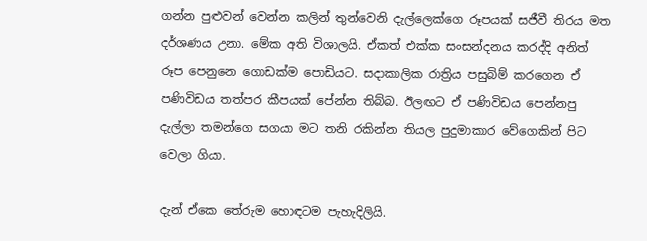ගන්න පුළුවන් වෙන්න කලින් තුන්වෙනි දැල්ලෙක්ගෙ රූපයක් සජීවී තිරය මත දර්ශණය උනා. මේක අති විශාලයි. ඒකත් එක්ක සංසන්දනය කරද්දි අනිත් රූප පෙනුනෙ ගොඩක්ම පොඩියට. සදාකාලික රාත්‍රිය පසුබිම් කරගෙන ඒ පණිවිඩය තත්පර කීපයක් පේන්න තිබ්බ. ඊලඟට ඒ පණිවිඩය පෙන්නපු දැල්ලා තමන්ගෙ සගයා මට තනි රකින්න තියල පුදුමාකාර වේගෙකින් පිට වෙලා ගියා.

දැන් ඒකෙ තේරුම හොඳටම පැහැදිලියි.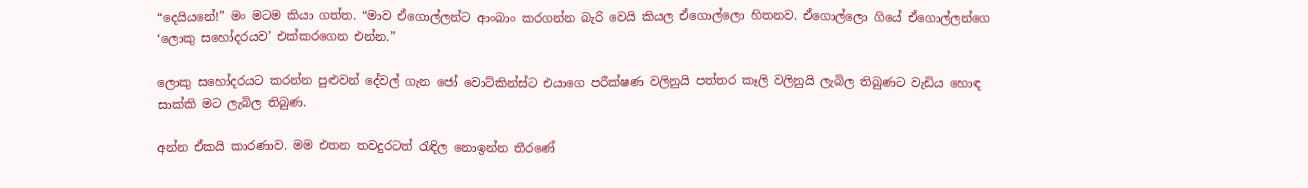“දෙයියනේ!” මං මටම කියා ගත්ත. “මාව ඒගොල්ලන්ට ආංබාං කරගන්න බැරි වෙයි කියල ඒගොල්ලො හිතනව. ඒගොල්ලො ගියේ ඒගොල්ලන්ගෙ ‘ලොකු සහෝදරයව’ එක්කරගෙන එන්න.”

ලොකු සහෝදරයට කරන්න පුළුවන් දේවල් ගැන ජෝ වොට්කින්ස්ට එයාගෙ පරීක්ෂණ වලිනුයි පත්තර කෑලි වලිනුයි ලැබිල තිබුණට වැඩිය හොඳ සාක්කි මට ලැබිල තිබුණ.

අන්න ඒකයි කාරණාව. මම එතන තවදුරටත් රැඳිල නොඉන්න තීරණේ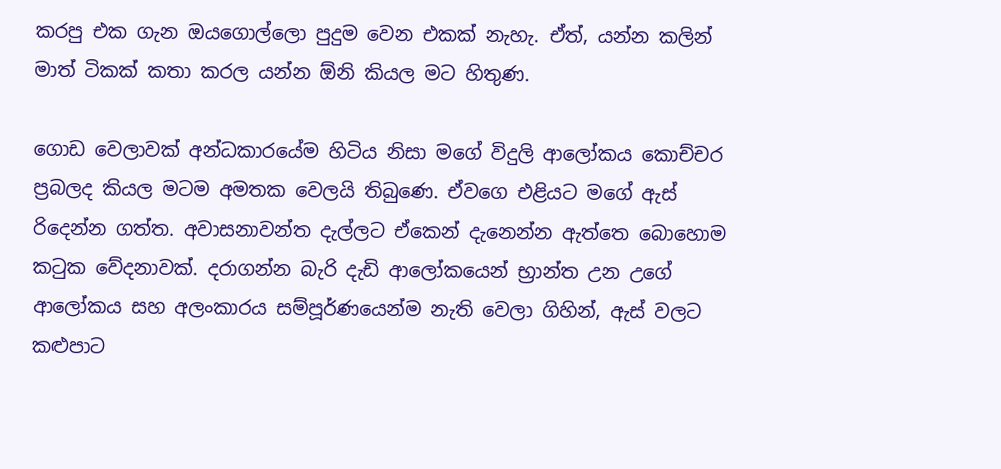කරපු එක ගැන ඔයගොල්ලො පුදුම වෙන එකක් නැහැ. ඒත්, යන්න කලින් මාත් ටිකක් කතා කරල යන්න ඕනි කියල මට හිතුණ.

ගොඩ වෙලාවක් අන්ධකාරයේම හිටිය නිසා මගේ විදුලි ආලෝකය කොච්චර ප්‍රබලද කියල මටම අමතක වෙලයි තිබුණෙ. ඒවගෙ එළියට මගේ ඇස් රිදෙන්න ගත්ත. අවාසනාවන්ත දැල්ලට ඒකෙන් දැනෙන්න ඇත්තෙ බොහොම කටුක වේදනාවක්. දරාගන්න බැරි දැඩි ආලෝකයෙන් භ්‍රාන්ත උන උගේ ආලෝකය සහ අලංකාරය සම්පූර්ණයෙන්ම නැති වෙලා ගිහින්, ඇස් වලට කළුපාට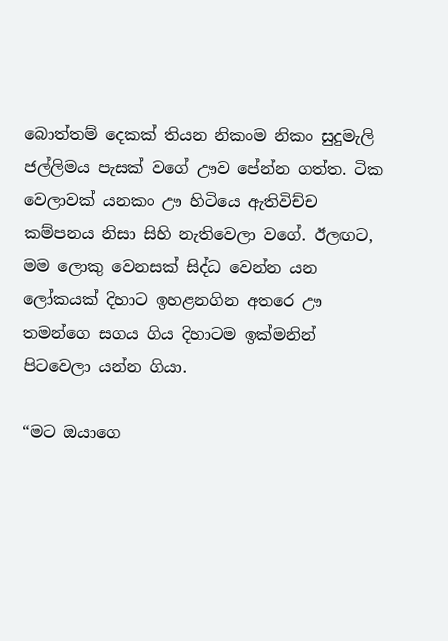බොත්තම් දෙකක් තියන නිකංම නිකං සුදුමැලි ජල්ලිමය පැසක් වගේ ඌව පේන්න ගත්ත. ටික වෙලාවක් යනකං ඌ හිටියෙ ඇතිවිච්ච කම්පනය නිසා සිහි නැතිවෙලා වගේ. ඊලඟට, මම ලොකු වෙනසක් සිද්ධ වෙන්න යන ලෝකයක් දිහාට ඉහළනගින අතරෙ ඌ තමන්ගෙ සගය ගිය දිහාටම ඉක්මනින් පිටවෙලා යන්න ගියා.

“මට ඔයාගෙ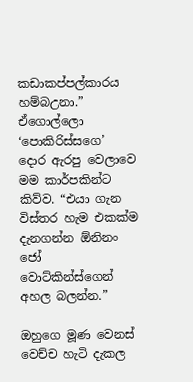කඩාකප්පල්කාරය හම්බඋනා.” ඒගොල්ලො ‘පොකිරිස්සගෙ’ දොර ඇරපු වෙලාවෙ මම කාර්පකින්ට කිව්ව. “එයා ගැන විස්තර හැම එකක්ම දැනගන්න ඕනිනං ජෝ වොට්කින්ස්ගෙන් අහල බලන්න.”

ඔහුගෙ මූණ වෙනස් වෙච්ච හැටි දැකල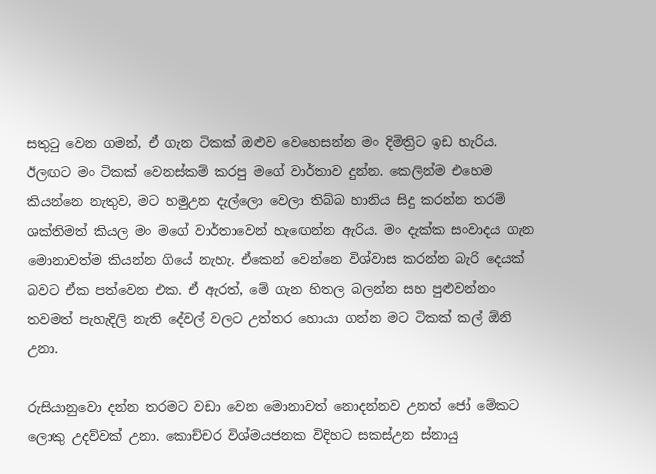සතුටු වෙන ගමන්, ඒ ගැන ටිකක් ඔළුව වෙහෙසන්න මං දිමිත්‍රිට ඉඩ හැරිය. ඊලඟට මං ටිකක් වෙනස්කම් කරපු මගේ වාර්තාව දුන්න. කෙලින්ම එහෙම කියන්නෙ නැතුව, මට හමුඋන දැල්ලො වෙලා තිබ්බ හානිය සිදු කරන්න තරම් ශක්තිමත් කියල මං මගේ වාර්තාවෙන් හැඟෙන්න ඇරිය. මං දැක්ක සංවාදය ගැන මොනාවත්ම කියන්න ගියේ නැහැ. ඒකෙන් වෙන්නෙ විශ්වාස කරන්න බැරි දෙයක් බවට ඒක පත්වෙන එක. ඒ ඇරත්, මේ ගැන හිතල බලන්න සහ පුළුවන්නං තවමත් පැහැදිලි නැති දේවල් වලට උත්තර හොයා ගන්න මට ටිකක් කල් ඕනි උනා.

රුසියානුවො දන්න තරමට වඩා වෙන මොනාවත් නොදන්නව උනත් ජෝ මේකට ලොකු උදව්වක් උනා. කොච්චර විශ්මයජනක විදිහට සකස්උන ස්නායු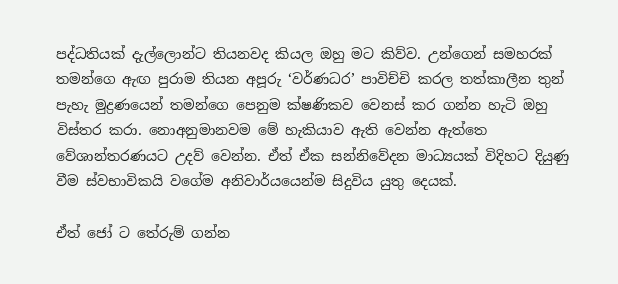පද්ධතියක් දැල්ලොන්ට තියනවද කියල ඔහු මට කිව්ව. උන්ගෙන් සමහරක් තමන්ගෙ ඇඟ පුරාම තියන අපූරු ‘වර්ණධර’ පාවිච්චි කරල තත්කාලීන තුන් පැහැ මුද්‍රණයෙන් තමන්ගෙ පෙනුම ක්ෂණිකව වෙනස් කර ගන්න හැටි ඔහු විස්තර කරා. නොඅනුමානවම මේ හැකියාව ඇති වෙන්න ඇත්තෙ වේශාන්තරණයට උදව් වෙන්න. ඒත් ඒක සන්නිවේදන මාධ්‍යයක් විදිහට දියුණු වීම ස්වභාවිකයි වගේම අනිවාර්යයෙන්ම සිදුවිය යුතු දෙයක්.

ඒත් ජෝ ට තේරුම් ගන්න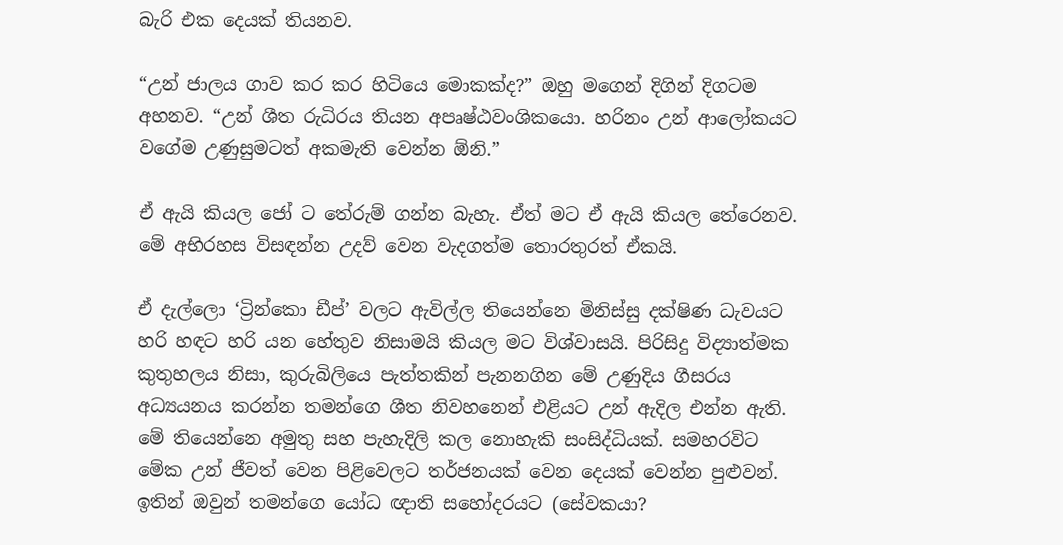බැරි එක දෙයක් තියනව.

“උන් ජාලය ගාව කර කර හිටියෙ මොකක්ද?” ඔහු මගෙන් දිගින් දිගටම අහනව. “උන් ශීත රුධිරය තියන අපෘෂ්ඨවංශිකයො. හරිනං උන් ආලෝකයට වගේම උණුසුමටත් අකමැති වෙන්න ඕනි.”

ඒ ඇයි කියල ජෝ ට තේරුම් ගන්න බැහැ. ඒත් මට ඒ ඇයි කියල තේරෙනව. මේ අභිරහස විසඳන්න උදව් වෙන වැදගත්ම තොරතුරත් ඒකයි.

ඒ දැල්ලො ‘ට්‍රින්කො ඩීප්’ වලට ඇවිල්ල තියෙන්නෙ මිනිස්සු දක්ෂිණ ධැවයට හරි හඳට හරි යන හේතුව නිසාමයි කියල මට විශ්වාසයි. පිරිසිදු විද්‍යාත්මක කුතුහලය නිසා, කුරුබිලියෙ පැත්තකින් පැනනගින මේ උණුදිය ගීසරය අධ්‍යයනය කරන්න තමන්ගෙ ශීත නිවහනෙන් එළියට උන් ඇදිල එන්න ඇති. මේ තියෙන්නෙ අමුතු සහ පැහැදිලි කල නොහැකි සංසිද්ධියක්. සමහරවිට මේක උන් ජීවත් වෙන පිළිවෙලට තර්ජනයක් වෙන දෙයක් වෙන්න පුළුවන්. ඉතින් ඔවුන් තමන්ගෙ යෝධ ඥාති සහෝදරයට (සේවකයා?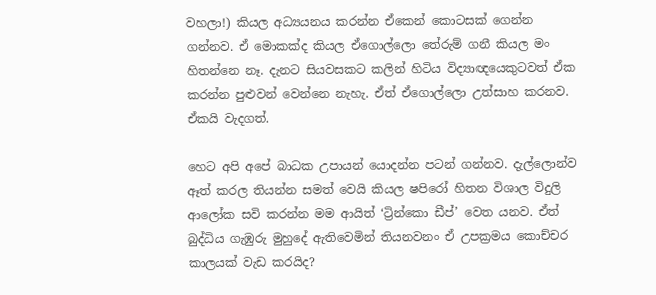වහලා!) කියල අධ්‍යයනය කරන්න ඒකෙන් කොටසක් ගෙන්න ගන්නව. ඒ මොකක්ද කියල ඒගොල්ලො තේරුම් ගනී කියල මං හිතන්නෙ නෑ. දැනට සියවසකට කලින් හිටිය විද්‍යාඥයෙකුටවත් ඒක කරන්න පුළුවන් වෙන්නෙ නැහැ. ඒත් ඒගොල්ලො උත්සාහ කරනව. ඒකයි වැදගත්.

හෙට අපි අපේ බාධක උපායන් යොදන්න පටන් ගන්නව. දැල්ලොන්ව ඈත් කරල තියන්න සමත් වෙයි කියල ෂපිරෝ හිතන විශාල විදුලි ආලෝක සවි කරන්න මම ආයිත් ‘ට්‍රින්කො ඩීප්’ වෙත යනව. ඒත් බුද්ධිය ගැඹුරු මුහුදේ ඇතිවෙමින් තියනවනං ඒ උපක්‍රමය කොච්චර කාලයක් වැඩ කරයිද?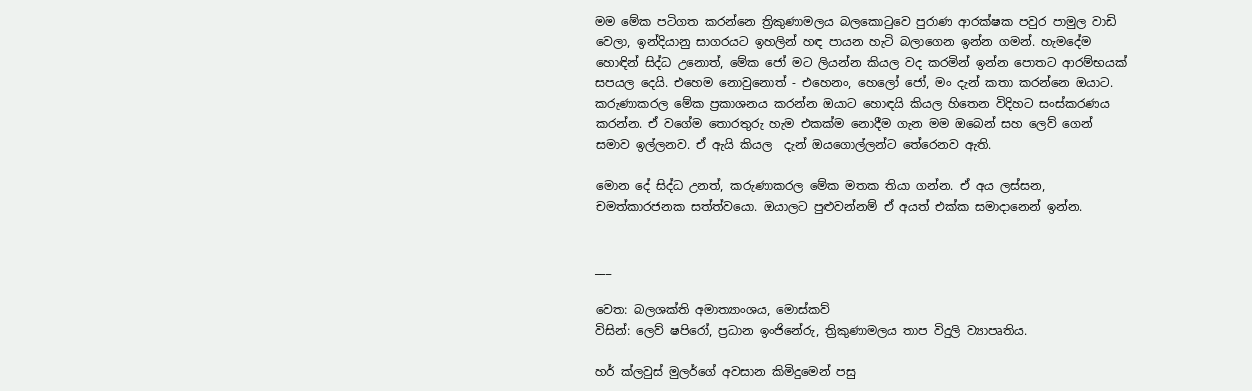මම මේක පටිගත කරන්නෙ ත්‍රිකුණාමලය බලකොටුවෙ පුරාණ ආරක්ෂක පවුර පාමුල වාඩි වෙලා, ඉන්දියානු සාගරයට ඉහලින් හඳ පායන හැටි බලාගෙන ඉන්න ගමන්. හැමදේම හොඳින් සිද්ධ උනොත්, මේක ජෝ මට ලියන්න කියල වද කරමින් ඉන්න පොතට ආරම්භයක් සපයල දෙයි. එහෙම නොවුනොත් - එහෙනං, හෙලෝ ජෝ, මං දැන් කතා කරන්නෙ ඔයාට. කරුණාකරල මේක ප්‍රකාශනය කරන්න ඔයාට හොඳයි කියල හිතෙන විදිහට සංස්කරණය කරන්න. ඒ වගේම තොරතුරු හැම එකක්ම නොදීම ගැන මම ඔබෙන් සහ ලෙව් ගෙන් සමාව ඉල්ලනව. ඒ ඇයි කියල  දැන් ඔයගොල්ලන්ට තේරෙනව ඇති.

මොන දේ සිද්ධ උනත්, කරුණාකරල මේක මතක තියා ගන්න. ඒ අය ලස්සන, චමත්කාරජනක සත්ත්වයො. ඔයාලට පුළුවන්නම් ඒ අයත් එක්ක සමාදානෙන් ඉන්න.


___

වෙත: බලශක්ති අමාත්‍යාංශය, මොස්කව්
විසින්: ලෙව් ෂපිරෝ, ප්‍රධාන ඉංජිනේරු, ත්‍රිකුණාමලය තාප විදුලි ව්‍යාපෘතිය.

හර් ක්ලවුස් මුලර්ගේ අවසාන කිමිදුමෙන් පසු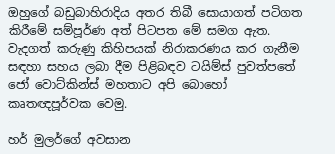ඔහුගේ බඩුබාහිරාදිය අතර තිබී සොයාගත් පටිගත කිරීමේ සම්පූර්ණ අත් පිටපත මේ සමග ඇත. වැදගත් කරුණු කිහිපයක් නිරාකරණය කර ගැනීම සඳහා සහය ලබා දීම පිළිබඳව ටයිම්ස් පුවත්පතේ ජෝ වොට්කින්ස් මහතාට අපි බොහෝ කෘතඥපූර්වක වෙමු.

හර් මුලර්ගේ අවසාන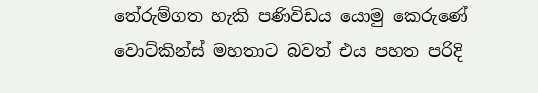තේරුම්ගත හැකි පණිවිඩය යොමු කෙරුණේ වොට්කින්ස් මහතාට බවත් එය පහත පරිදි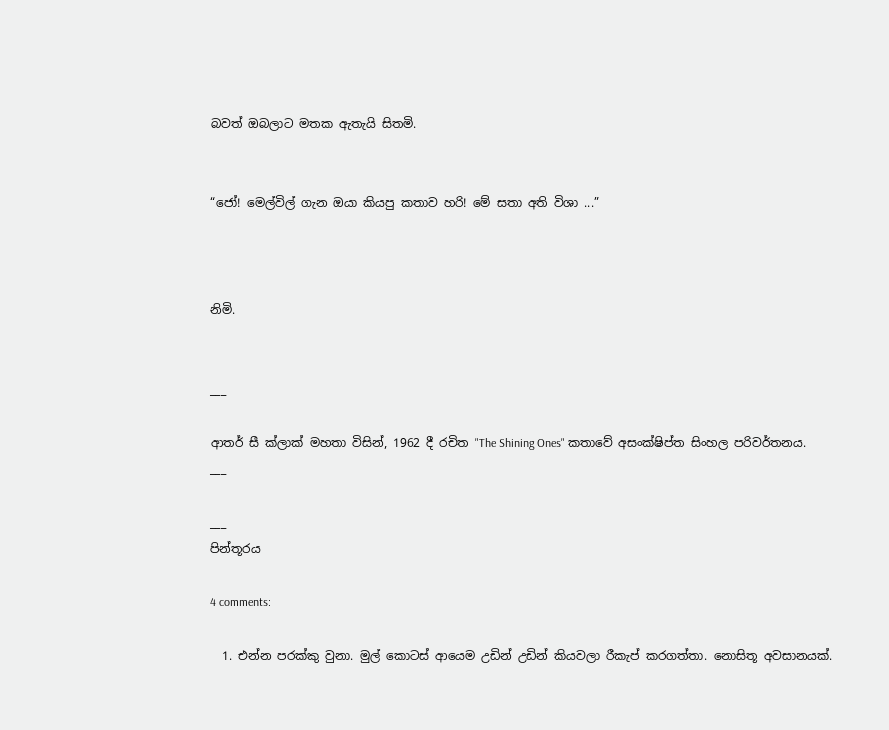බවත් ඔබලාට මතක ඇතැයි සිතමි.


“ජෝ! මෙල්විල් ගැන ඔයා කියපු කතාව හරි! මේ සතා අති විශා ...”



නිමි.


___

ආතර් සී ක්ලාක් මහතා විසින්, 1962 දී රචිත "The Shining Ones" කතාවේ අසංක්ෂිප්ත සිංහල පරිවර්තනය.
___

___
පින්තූරය

4 comments:

  1. එන්න පරක්කු වුනා. මුල් කොටස් ආයෙම උඩින් උඩින් කියවලා රීකැප් කරගත්තා. නොසිතූ අවසානයක්.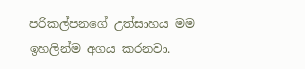පරිකල්පනගේ උත්සාහය මම ඉහලින්ම අගය කරනවා.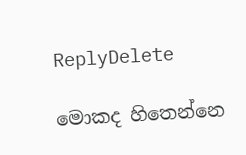ReplyDelete

මොකද හිතෙන්නෙ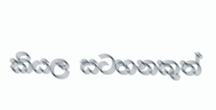කියල සටහනකුත්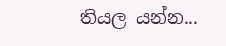තියල යන්න...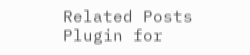Related Posts Plugin for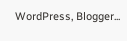WordPress, Blogger...